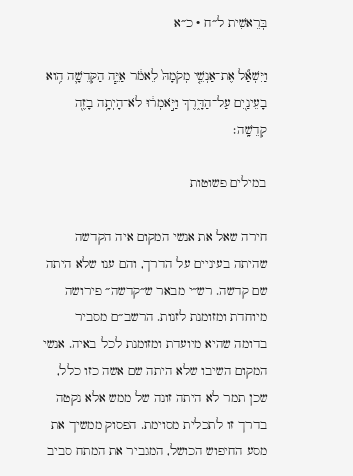בְּרֵאשִׁית ל״ח · כ״א

וַיִּשְׁאַ֞ל אֶת־אַנְשֵׁ֤י מְקֹמָהּ֙ לֵאמֹ֔ר אַיֵּ֧ה הַקְּדֵשָׁ֛ה הִ֥וא בָעֵינַ֖יִם עַל־הַדָּ֑רֶךְ וַיֹּ֣אמְר֔וּ לֹא־הָיְתָ֥ה בָזֶ֖ה קְדֵשָֽׁה׃

במילים פשוטות

חירה שאל את אנשי המקום איה הקדשה שהיתה בעיניים על הדרך, והם ענו שלא היתה שם קדשה. רש״י מבאר ש״קדשה״ פירושה מיוחדת ומזומנת לזנות. הרשב״ם מסביר בדומה שהיא מיועדת ומזומנת לכל באיה. אנשי המקום השיבו שלא היתה שם אשה כזו כלל, שכן תמר לא היתה זונה של ממש אלא נקטה בדרך זו לתכלית מסוימת. הפסוק ממשיך את מסע החיפוש הכושל, המגביר את המתח סביב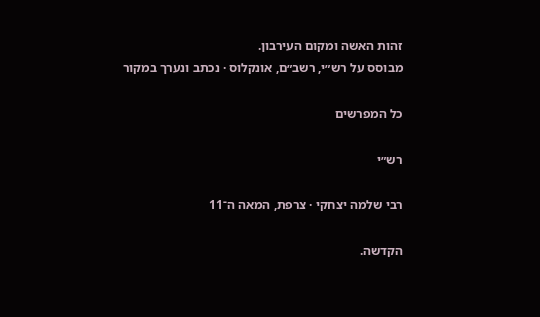זהות האשה ומקום העירבון.
מבוסס על רש״י, רשב״ם, אונקלוס · נכתב ונערך במקור

כל המפרשים

רש״י

רבי שלמה יצחקי · צרפת, המאה ה־11

הקדשה.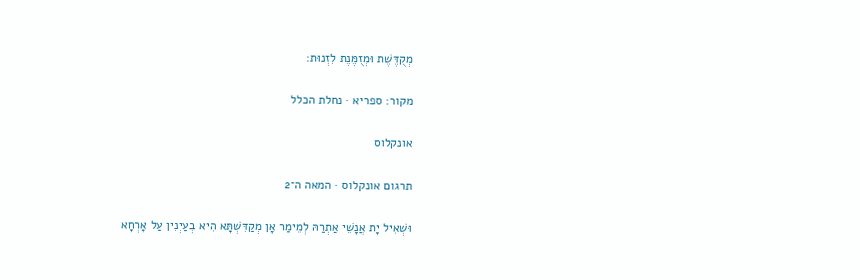מְקֻדֶּשֶׁת וּמְזֻמֶּנֶת לִזְנוּת:

מקור: ספריא · נחלת הכלל

אונקלוס

תרגום אונקלוס · המאה ה־2

וּשְׁאִיל יָת אֲנָשֵׁי אַתְרַהּ לְמֵימַר אָן מְקַדִּשְׁתָּא הִיא בְעַיְנִין עַל אָרְחָא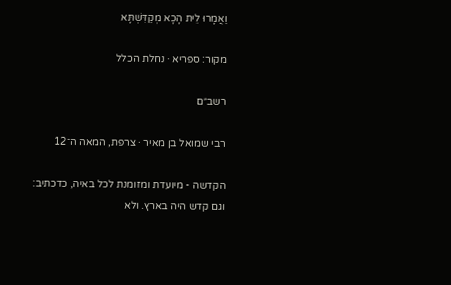וַאֲמָרוּ לֵית הָכָא מְקַדִּשְׁתָּא

מקור: ספריא · נחלת הכלל

רשב״ם

רבי שמואל בן מאיר · צרפת, המאה ה־12

הקדשה - מיועדת ומזומנת לכל באיה, כדכתיב: וגם קדש היה בארץ. ולא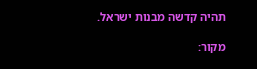תהיה קדשה מבנות ישראל.

מקור: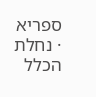ספריא · נחלת הכלל